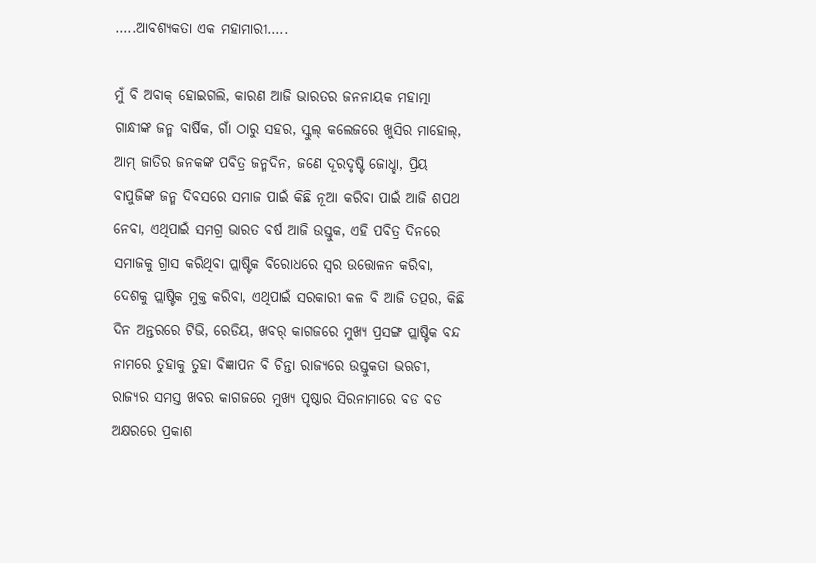…..ଆବଶ୍ୟକତା ଏକ ମହାମାରୀ…..

ମୁଁ ବି ଅବାକ୍ ହୋଇଗଲି, କାରଣ ଆଜି ଭାରତର ଜନନାୟକ ମହାତ୍ମା ଗାନ୍ଧୀଙ୍କ ଜନ୍ମ ବାର୍ଷିକ, ଗାଁ ଠାରୁ ସହର, ସ୍କୁଲ୍ କଲେଜରେ ଖୁସିର ମାହୋଲ୍, ଆମ୍ ଜାତିର ଜନକଙ୍କ ପବିତ୍ର ଜନ୍ମଦିନ, ଜଣେ ଦୂରଦୃଷ୍ଟି ଜୋଧ୍ହା, ପ୍ରିୟ ବାପୁଜିଙ୍କ ଜନ୍ମ ଦିବସରେ ସମାଜ ପାଇଁ କିଛି ନୂଆ କରିବା ପାଇଁ ଆଜି ଶପଥ ନେବା, ଏଥିପାଇଁ ସମଗ୍ର ଭାରତ ବର୍ଷ ଆଜି ଉସ୍ତୁକ, ଏହି ପବିତ୍ର ଦିନରେ ସମାଜକୁ ଗ୍ରାସ କରିଥିବା ପ୍ଲାଷ୍ଟିକ ବିରୋଧରେ ସ୍ୱର ଉତ୍ତୋଳନ କରିବା, ଦେଶକୁ ପ୍ଲାଷ୍ଟିକ ମୁକ୍ତ କରିବା, ଏଥିପାଇଁ ସରକାରୀ କଳ ବି ଆଜି ତତ୍ପର, କିଛି ଦିନ ଅନ୍ତରରେ ଟିଭି, ରେଡିୟ, ଖବର୍ କାଗଜରେ ମୁଖ୍ୟ ପ୍ରସଙ୍ଗ ପ୍ଲାଷ୍ଟିକ ବନ୍ଦ ନାମରେ ତୁହାକୁ ତୁହା ବିଜ୍ଞାପନ ବି ଚିନ୍ତା ରାଜ୍ୟରେ ଉସ୍ତୁକତା ଭଋଚୀ, ରାଜ୍ୟର ସମସ୍ତ ଖବର କାଗଜରେ ମୁଖ୍ୟ ପୃଷ୍ଠାର ସିରନାମାରେ ବଡ ବଡ ଅକ୍ଷରରେ ପ୍ରକାଶ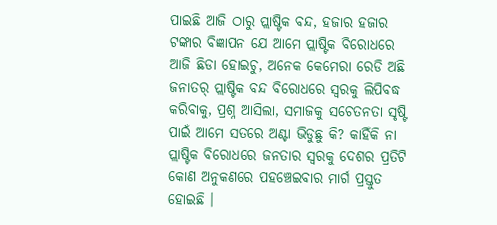ପାଇଛି ଆଜି ଠାରୁ ପ୍ଲାଷ୍ଟିକ ବନ୍ଦ, ହଜାର ହଜାର ଟଙ୍କାର ବିଜ୍ଞାପନ ଯେ ଆମେ ପ୍ଲାଷ୍ଟିକ ବିରୋଧରେ ଆଜି ଛିଡା ହୋଇଚୁ, ଅନେକ କେମେରା ରେଡି ଅଛି ଜନାତର୍ ପ୍ଲାଷ୍ଟିକ ବନ୍ଦ ବିରୋଧରେ ସ୍ୱରକୁ ଲିପିବଦ୍ଧ କରିବାକୁ, ପ୍ରଶ୍ନ ଆସିଲା, ସମାଜକୁ ସଚେତନତା ସୃଷ୍ଟି ପାଇଁ ଆମେ ସତରେ ଅଣ୍ଟା ଭିଡୁଛୁ କି? କାହିଁକି ନା ପ୍ଲାଷ୍ଟିକ ବିରୋଧରେ ଜନତାର ସ୍ୱରକୁ ଦେଶର ପ୍ରତିଟି କୋଣ ଅନୁକଣରେ ପହଞ୍ଚେଇବାର ମାର୍ଗ ପ୍ରସ୍ତୁତ ହୋଇଛି ।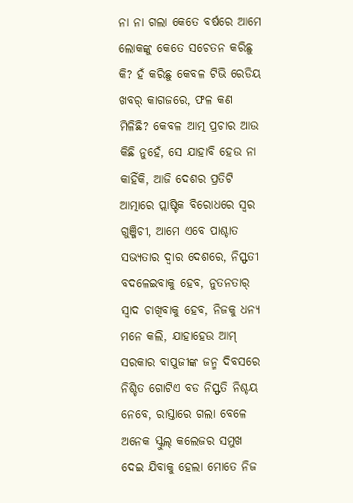ନା ନା ଗଲା କେତେ ବର୍ଷରେ ଆମେ ଲୋକଙ୍କୁ କେତେ ସଚେତନ କରିଛୁ କି? ହଁ କରିଛୁ କେବଳ ଟିଭି ରେଡିୟ ଖବର୍ କାଗଜରେ, ଫଳ କଣ ମିଳିଛି? କେବଳ ଆତ୍ମ ପ୍ରଚାର ଆଉ କିଛି ନୁହେଁ, ସେ ଯାହାବି ହେଉ ନା କାହିଁକି, ଆଜି ଦେଶର ପ୍ରତିଟି ଆତ୍ମାରେ ପ୍ଲାଷ୍ଟିକ ବିରୋଧରେ ସ୍ୱର ଗୁଞ୍ଜିଚୀ, ଆମେ ଏବେ ପାଶ୍ଚାତ ସଭ୍ୟତାର ଦ୍ୱାର ଦେଶରେ, ନିସ୍ଫତୀ ବଦଳେଇବାକୁ ହେବ, ନୁତନତାର୍ ସ୍ୱାଦ ଚାଖିବାକୁ ହେବ, ନିଜକୁ ଧନ୍ୟ ମନେ କଲି, ଯାହାହେଉ ଆମ୍ ସରକାର ବାପୁଜୀଙ୍କ ଜନ୍ମ ଦିବସରେ ନିଶ୍ଚିତ ଗୋଟିଏ ବଡ ନିସ୍ଫତି ନିଶ୍ଚୟ ନେବେ, ରାସ୍ତାରେ ଗଲା ବେଳେ ଅନେକ ସ୍କୁଲ୍ କଲେଜର ସମୁଖ ଦେଇ ଯିବାକୁ ହେଲା ମୋତେ ନିଜ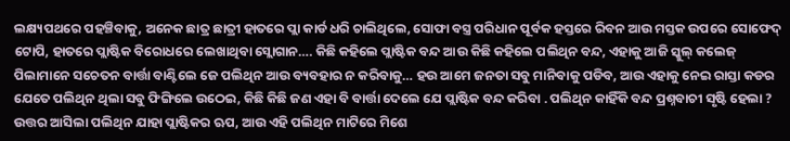ଲକ୍ଷ୍ୟପଥରେ ପହଞ୍ଚିବାକୁ, ଅନେକ ଛାତ୍ର ଛାତ୍ରୀ ହାତରେ ପ୍ଲା କାର୍ଡ ଧରି ଚାଲିଥିଲେ, ସୋଫା ବସ୍ତ୍ର ପରିଧାନ ପୂର୍ବକ ହସ୍ତରେ ରିବନ ଆଉ ମସ୍ତକ ଉପରେ ସୋଫେଦ୍ ଟୋପି, ହାତରେ ପ୍ଲାଷ୍ଟିକ ବିରୋଧରେ ଲେଖାଥିବା ସ୍ଲୋଗାନ…. କିଛି କହିଲେ ପ୍ଲାଷ୍ଟିକ ବନ୍ଦ ଆଉ କିଛି କହିଲେ ପଲିଥିନ ବନ୍ଦ, ଏହାକୁ ଆଜି ସ୍କୁଲ୍ କଲେଜ୍ ପିଲାମାନେ ସଚେତନ ବାର୍ତ୍ତା ବାଣ୍ଟିଲେ ଜେ ପଲିଥିନ ଆଉ ବ୍ୟବହାର ନ କରିବାକୁ… ହଉ ଆମେ ଜନତା ସବୁ ମାନିବାକୁ ପଡିବ, ଆଉ ଏହାକୁ ନେଇ ରାସ୍ତା କଡର ଯେତେ ପଲିଥିନ ଥିଲା ସବୁ ଫିଙ୍ଗିଲେ ଉଠେଇ, କିଛି କିଛି ଜଣ ଏହା ବି ବାର୍ତ୍ତା ଦେଲେ ଯେ ପ୍ଲାଷ୍ଟିକ ବନ୍ଦ କରିବା . ପଲିଥିନ କାହିଁକି ବନ୍ଦ ପ୍ରଶ୍ନବାଚୀ ସୃଷ୍ଟି ହେଲା ? ଉତ୍ତର ଆସିଲା ପଲିଥିନ ଯାହା ପ୍ଲାଷ୍ଟିକର ଋପ, ଆଉ ଏହି ପଲିଥିନ ମାଟିରେ ମିଶେ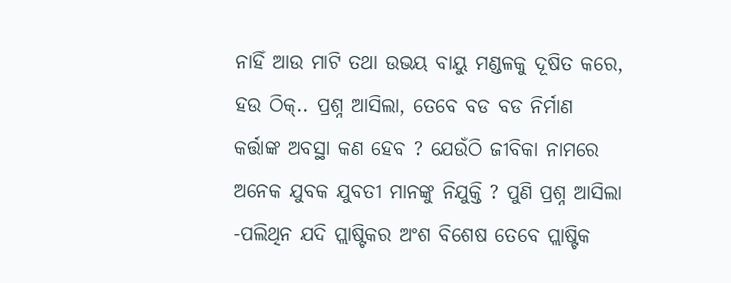ନାହିଁ ଆଉ ମାଟି ତଥା ଉଭୟ ବାୟୁ ମଣ୍ଡଳକୁ ଦୂଷିତ କରେ, ହଉ ଠିକ୍.. ପ୍ରଶ୍ନ ଆସିଲା, ତେବେ ବଡ ବଡ ନିର୍ମାଣ କର୍ତ୍ତାଙ୍କ ଅବସ୍ଥା କଣ ହେବ ? ଯେଉଁଠି ଜୀବିକା ନାମରେ ଅନେକ ଯୁବକ ଯୁବତୀ ମାନଙ୍କୁ ନିଯୁକ୍ତି ? ପୁଣି ପ୍ରଶ୍ନ ଆସିଲା -ପଲିଥିନ ଯଦି ପ୍ଲାଷ୍ଟିକର ଅଂଶ ବିଶେଷ ତେବେ ପ୍ଲାଷ୍ଟିକ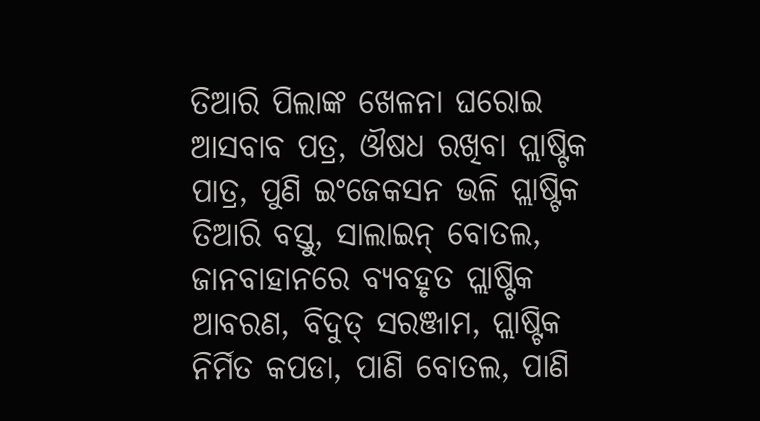ତିଆରି ପିଲାଙ୍କ ଖେଳନା ଘରୋଇ ଆସବାବ ପତ୍ର, ଔଷଧ ରଖିବା ପ୍ଲାଷ୍ଟିକ ପାତ୍ର, ପୁଣି ଇଂଜେକସନ ଭଳି ପ୍ଲାଷ୍ଟିକ ତିଆରି ବସ୍ତୁ, ସାଲାଇନ୍ ବୋତଲ, ଜାନବାହାନରେ ବ୍ୟବହୃତ ପ୍ଲାଷ୍ଟିକ ଆବରଣ, ବିଦୁତ୍ ସରଞ୍ଜାମ, ପ୍ଲାଷ୍ଟିକ ନିର୍ମିତ କପଡା, ପାଣି ବୋତଲ, ପାଣି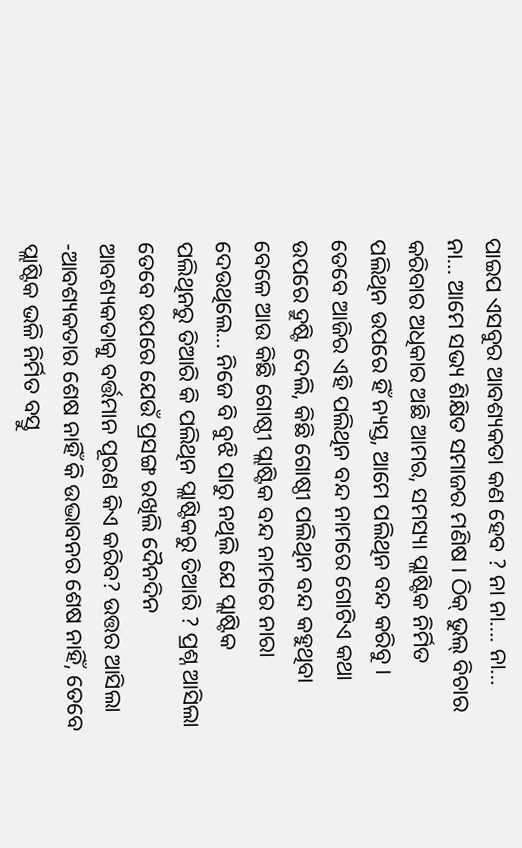ପାଇପ ଏସବୁର ଆବଶ୍ୟକତା କଣ ହେବ ? ନା ନା…. ନା… ନା… ଆମେ ସଭ୍ୟ ଶିକ୍ଷିତ ସମାଜର ମଣିଷ । ଠିକ୍ ଭୁଲ୍ ବିଚାର କରିବାର ଅଧିକାର ଅଛି ଆମର, ସମସ୍ୟା ପ୍ଲାଷ୍ଟିକ ନିର୍ମିତ ପଲିଥିନ ଉପରେ ହିଁ ନ୍ୟସ୍ତ, ଆମେ ପଲିଥିନ ବନ୍ଦ କରିବୁ । ତେବେ ଆଜିର ଏହି ପଲିଥିନ ବନ୍ଦ ନାମରେ ଗୋଟିଏ କଥା ଉପରେ ଦ୍ରୁଷ୍ଟି ଦେଲି, କିଛି ଗୋଷ୍ଠୀ ପଲିଥିନ ବନ୍ଦ କହୁଥିବା ବେଳେ ଆଉ କିଛି ଗୋଷ୍ଠୀ ପ୍ଲାଷ୍ଟିକ ବନ୍ଦ ନାମରେ ନାରା ଦେଉଥିଲେ… ନିଜେ ବି ବୁଝି ପାରୁ ନଥିଲି ଯେ ପ୍ଲାଷ୍ଟିକ ପଲିଥିନରୁ ତିଆରି କି ପଲିଥିନ ପ୍ଲାଷ୍ଟିକରୁ ତିଆରି ? ପ୍ରଶ୍ନ ଆସିଲା ତେବେ ଉପରେ ଯେଉଁ ପ୍ରସଙ୍ଗ ରଖିଲି ଦୈନଦିନ ଆବଶ୍ୟକତାକୁ ବର୍ତ୍ତମାନ ପୂରଣ କିଏ କରିବ? ଉତ୍ତର ଆସିଲା -ଆବଶ୍ୟକତାର ଶେଷ ନାହିଁ କି ଉଦ୍ଭାବନର ଶେଷ ନାହିଁ, ତେବେ ପ୍ଲାଷ୍ଟିକ ଭଳି ନିର୍ମିତ ବସ୍ତୁ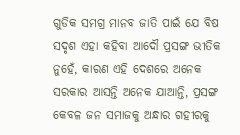ଗୁଡିକ ସମଗ୍ର ମାନବ ଜାତି ପାଇଁ ଯେ ବିଷ ସଦୃଶ ଏହା କହିବା ଆଦୌ ପ୍ରସଙ୍ଗ ଭୀତିକ ନୁହେଁ, କାରଣ ଏହି ଦେଶରେ ଅନେକ ସରକାର ଆସନ୍ତି ଅନେକ ଯାଆନ୍ତି, ପ୍ରସଙ୍ଗ କେବଳ ଜନ ସମାଜକୁ ଅନ୍ଧାର ଗହୀରକୁ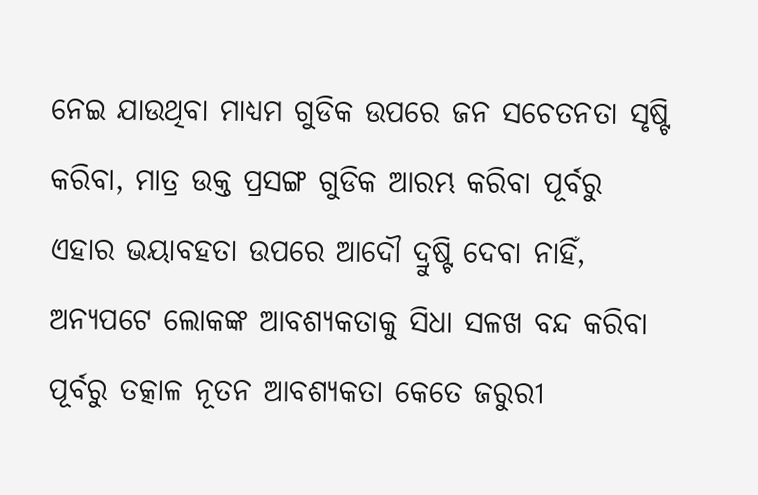ନେଇ ଯାଉଥିବା ମାଧ୍ୟମ ଗୁଡିକ ଉପରେ ଜନ ସଚେତନତା ସୃଷ୍ଟି କରିବା, ମାତ୍ର ଉକ୍ତ ପ୍ରସଙ୍ଗ ଗୁଡିକ ଆରମ୍ଭ କରିବା ପୂର୍ବରୁ ଏହାର ଭୟାବହତା ଉପରେ ଆଦୌ ଦ୍ରୁଷ୍ଟି ଦେବା ନାହିଁ, ଅନ୍ୟପଟେ ଲୋକଙ୍କ ଆବଶ୍ୟକତାକୁ ସିଧା ସଳଖ ବନ୍ଦ କରିବା ପୂର୍ବରୁ ତତ୍କାଳ ନୂତନ ଆବଶ୍ୟକତା କେତେ ଜରୁରୀ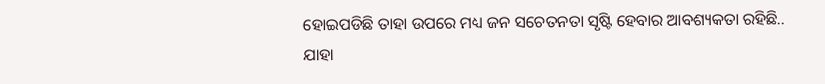ହୋଇପଡିଛି ତାହା ଉପରେ ମଧ୍ୟ ଜନ ସଚେତନତା ସୃଷ୍ଟି ହେବାର ଆବଶ୍ୟକତା ରହିଛି.. ଯାହା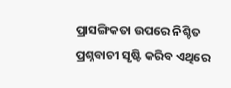ପ୍ରାସଙ୍ଗିକତା ଉପରେ ନିଶ୍ଚିତ ପ୍ରଶ୍ନବାଚୀ ସୃଷ୍ଟି କରିବ ଏଥିରେ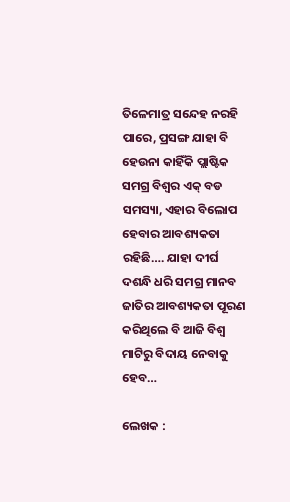ତିଳେମାତ୍ର ସନ୍ଦେହ ନରହି ପାରେ, ପ୍ରସଙ୍ଗ ଯାହା ବି ହେଉନା କାହିଁକି ପ୍ଲାଷ୍ଟିକ ସମଗ୍ର ବିଶ୍ୱର ଏକ୍ ବଡ ସମସ୍ୟା, ଏହାର ବିଲୋପ ହେବାର ଆବଶ୍ୟକତା ରହିଛି…. ଯାହା ଦୀର୍ଘ ଦଶନ୍ଧି ଧରି ସମଗ୍ର ମାନବ ଜାତିର ଆବଶ୍ୟକତା ପୂରଣ କରିଥିଲେ ବି ଆଜି ବିଶ୍ୱ ମାଟିରୁ ବିଦାୟ ନେବାକୁ ହେବ…

ଲେଖକ :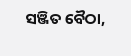ସଞ୍ଜିତ ବୈଠା,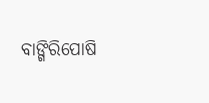ବାଙ୍ଗିରିପୋଷି